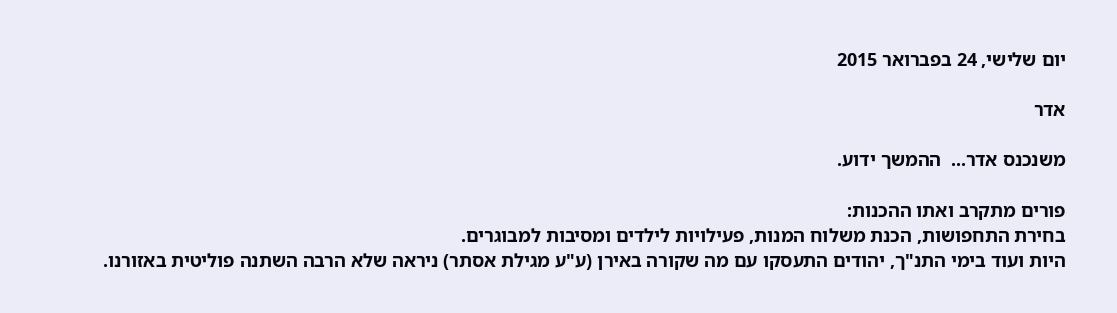יום שלישי, 24 בפברואר 2015

אדר

משנכנס אדר...  ההמשך ידוע.

פורים מתקרב ואתו ההכנות:
בחירת התחפושות, הכנת משלוח המנות, פעילויות לילדים ומסיבות למבוגרים.
היות ועוד בימי התנ"ך, יהודים התעסקו עם מה שקורה באירן (ע"ע מגילת אסתר) ניראה שלא הרבה השתנה פוליטית באזורנו.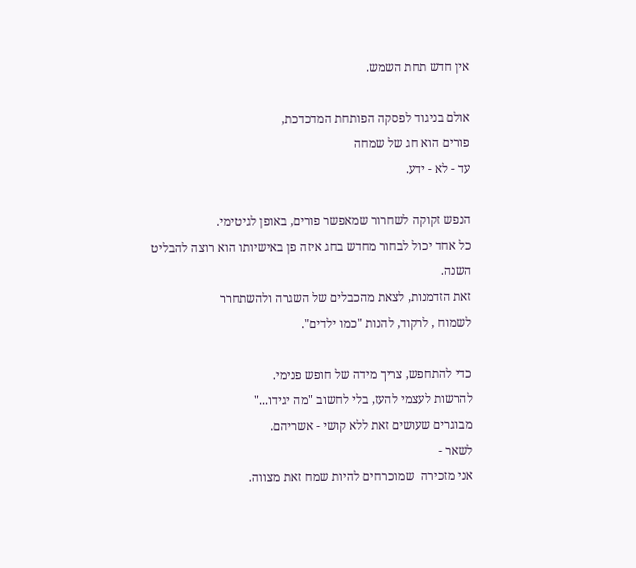אין חדש תחת השמש.

אולם בניגוד לפסקה הפותחת המדכדכת,
פורים הוא חג של שמחה
עד - לא - ידע.

הנפש זקוקה לשחרור שמאפשר פורים, באופן לגיטימי.
כל אחד יכול לבחור מחדש בחג איזה פן באישיותו הוא רוצה להבליט השנה.
זאת הזדמנות, לצאת מהכבלים של השגרה ולהשתחרר
לשמוח , לרקוד, להנות "כמו ילדים".

כדי להתחפש, צריך מידה של חופש פנימי.
להרשות לעצמי להעז, בלי לחשוב "מה יגידו..."
מבוגרים שעושים זאת ללא קושי - אשריהם.
לשאר -
אני מזכירה  שמוכרחים להיות שמח זאת מצווה.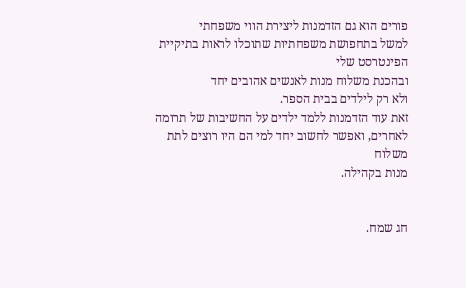פורים הוא גם הזדמנות ליצירת הווי משפחתי
למשל בתחפושת משפחתיות שתוכלו לראות בתיקיית הפינטרסט שלי
ובהכנת משלוח מנות לאנשים אהובים יחד
ולא רק לילדים בבית הספר.
זאת עוד הזדמנות ללמד ילדים על החשיבות של תרומה לאחרים, ואפשר לחשוב יחד למי הם היו רוצים לתת משלוח
מנות בקהילה.


חג שמח.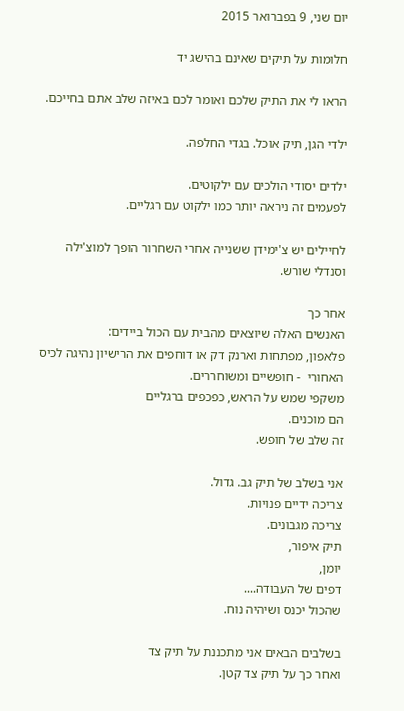יום שני, 9 בפברואר 2015

חלומות על תיקים שאינם בהישג יד

הראו לי את התיק שלכם ואומר לכם באיזה שלב אתם בחייכם.

ילדי הגן, תיק אוכל. בגדי החלפה.

ילדים יסודי הולכים עם ילקוטים.
לפעמים זה ניראה יותר כמו ילקוט עם רגליים.

לחיילים יש צ'ימידן ששנייה אחרי השחרור הופך למוצ'ילה וסנדלי שורש.

אחר כך
האנשים האלה שיוצאים מהבית עם הכול ביידים:
פלאפון, מפתחות וארנק דק או דוחפים את הרישיון נהיגה לכיס האחורי  - חופשיים ומשוחררים.
משקפי שמש על הראש, כפכפים ברגליים
הם מוכנים.
זה שלב של חופש.

אני בשלב של תיק גב. גדול.
צריכה ידיים פנויות.
צריכה מגבונים.
תיק איפור,
יומן,
דפים של העבודה....
שהכול יכנס ושיהיה נוח.

בשלבים הבאים אני מתכננת על תיק צד
ואחר כך על תיק צד קטן.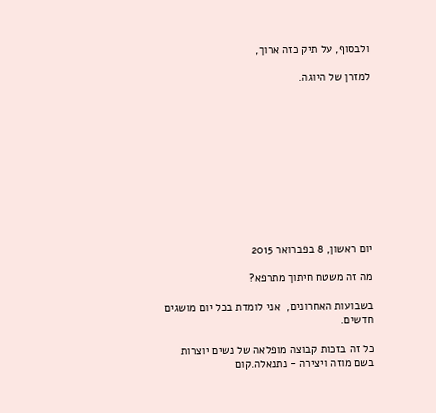ולבסוף, על תיק כזה ארוך,

למזרן של היוגה.











יום ראשון, 8 בפברואר 2015

מה זה משטח חיתוך מתרפא?

בשבועות האחרונים,  אני לומדת בכל יום מושגים חדשים.

כל זה בזכות קבוצה מופלאה של נשים יוצרות בשם מוזה ויצירה - נתנאלה.קום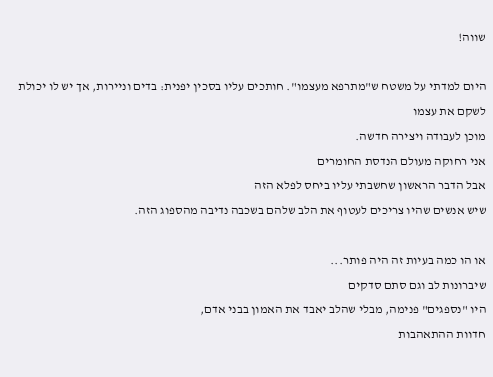שווה!

היום למדתי על משטח ש"מתרפא מעצמו". חותכים עליו בסכין יפנית: בדים וניירות, אך יש לו יכולת לשקם את עצמו
מוכן לעבודה ויצירה חדשה.
אני רחוקה מעולם הנדסת החומרים
אבל הדבר הראשון שחשבתי עליו ביחס לפלא הזה
שיש אנשים שהיו צריכים לעטוף את הלב שלהם בשכבה נדיבה מהספוג הזה.

או הו כמה בעיות זה היה פותר...
שיברונות לב וגם סתם סדקים
היו "נספגים" פנימה, מבלי שהלב יאבד את האמון בבני אדם,
חדוות ההתאהבות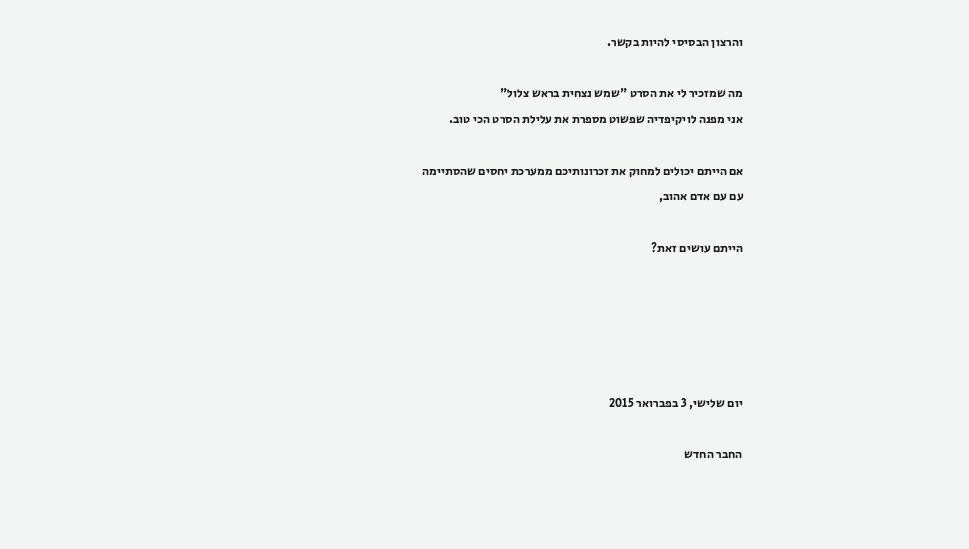והרצון הבסיסי להיות בקשר.

מה שמזכיר לי את הסרט "שמש נצחית בראש צלול"
אני מפנה לויקיפדיה שפשוט מספרת את עלילת הסרט הכי טוב.

אם הייתם יכולים למחוק את זכרונותיכם ממערכת יחסים שהסתיימה
עם עם אדם אהוב,

הייתם עושים זאת?





יום שלישי, 3 בפברואר 2015

החבר החדש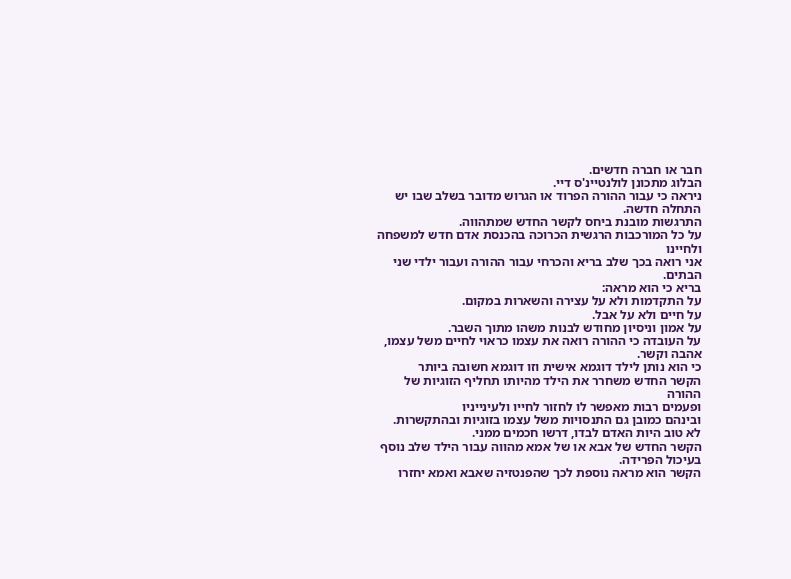חבר או חברה חדשים.
הבלוג מתכונן לולנטיינ'ס דיי.
ניראה כי עבור ההורה הפרוד או הגרוש מדובר בשלב שבו יש התחלה חדשה.
התרגשות מובנת ביחס לקשר החדש שמתהווה.
על כל המורכבות הרגשית הכרוכה בהכנסת אדם חדש למשפחה ולחיינו
אני רואה בכך שלב בריא והכרחי עבור ההורה ועבור ילדי שני הבתים.
בריא כי הוא מראה:
על התקדמות ולא על עצירה והשארות במקום.
על חיים ולא על אבל.
על אמון וניסיון מחודש לבנות משהו מתוך השבר.
על העובדה כי ההורה רואה את עצמו כראוי לחיים משל עצמו, אהבה וקשר.
כי הוא נותן לילד דוגמא אישית וזו דוגמא חשובה ביותר
הקשר החדש משחרר את הילד מהיותו תחליף הזוגיות של ההורה
ופעמים רבות מאפשר לו לחזור לחייו ולעינייניו
ובינהם כמובן גם התנסויות משל עצמו בזוגיות ובהתקשרות.
לא טוב היות האדם לבדו, דרשו חכמים ממני.
הקשר החדש של אבא או של אמא מהווה עבור הילד שלב נוסף בעיכול הפרידה.
הקשר הוא מראה נוספת לכך שהפנטזיה שאבא ואמא יחזרו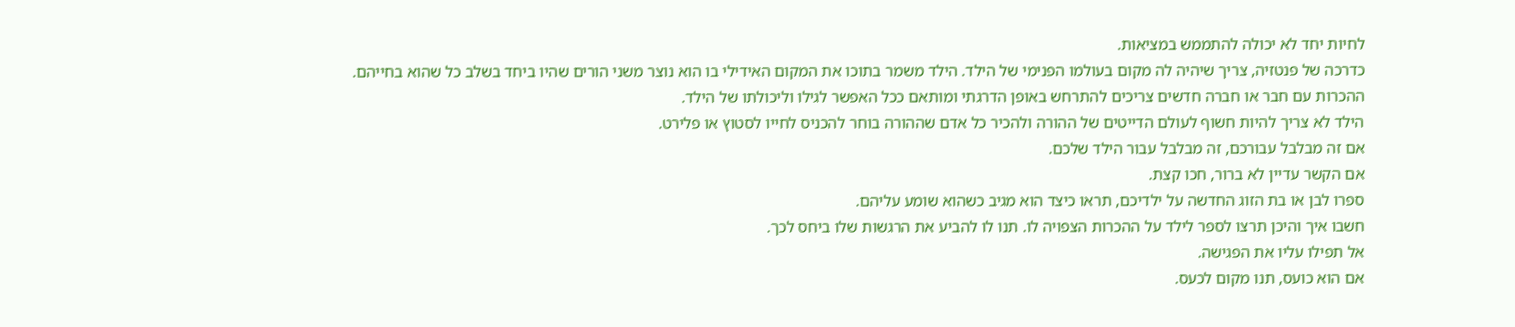לחיות יחד לא יכולה להתממש במציאות.
כדרכה של פנטזיה, צריך שיהיה לה מקום בעולמו הפנימי של הילד. הילד משמר בתוכו את המקום האידילי בו הוא נוצר משני הורים שהיו ביחד בשלב כל שהוא בחייהם.
ההכרות עם חבר או חברה חדשים צריכים להתרחש באופן הדרגתי ומותאם ככל האפשר לגילו וליכולתו של הילד.
הילד לא צריך להיות חשוף לעולם הדייטים של ההורה ולהכיר כל אדם שההורה בוחר להכניס לחייו לסטוץ או פלירט.
אם זה מבלבל עבורכם, זה מבלבל עבור הילד שלכם.
אם הקשר עדיין לא ברור, חכו קצת.
ספרו לבן או בת הזוג החדשה על ילדיכם, תראו כיצד הוא מגיב כשהוא שומע עליהם.
חשבו איך והיכן תרצו לספר לילד על ההכרות הצפויה לו. תנו לו להביע את הרגשות שלו ביחס לכך.
אל תפילו עליו את הפגישה.
אם הוא כועס, תנו מקום לכעס.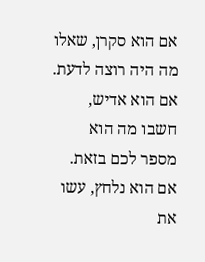אם הוא סקרן, שאלו מה היה רוצה לדעת.
אם הוא אדיש, חשבו מה הוא מספר לכם בזאת.
אם הוא נלחץ, עשו את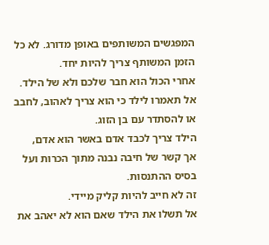המפגשים המשותפים באופן מדורג. לא כל הזמן המשותף צריך להיות יחד.
אחרי הכול הוא חבר שלכם ולא של הילד.
אל תאמרו לילד כי הוא צריך לאהוב, לחבב או להסתדר עם בן הזוג.
הילד צריך לכבד אדם באשר הוא אדם,
אך קשר של חיבה נבנה מתוך הכרות ועל בסיס ההתנסות.
זה לא חייב להיות קליק מיידי.
אל תשלו את הילד שאם הוא לא יאהב את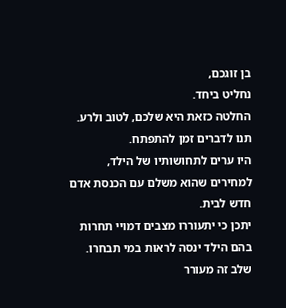בן זוגכם,
נחליט ביחד.
החלטה כזאת היא שלכם, לטוב ולרע.
תנו לדברים זמן להתפתח.
היו ערים לתחושותיו של הילד, למחירים שהוא משלם עם הכנסת אדם חדש לבית.
יתכן כי יתעוררו מצבים דמויי תחרות
בהם הילד ינסה לראות במי תבחרו.
שלב זה מעורר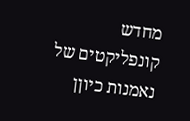מחדש קונפליקטים של נאמנות כיוןן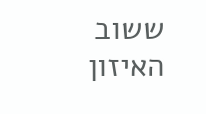ששוב האיזון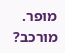מופר.
מורכב?